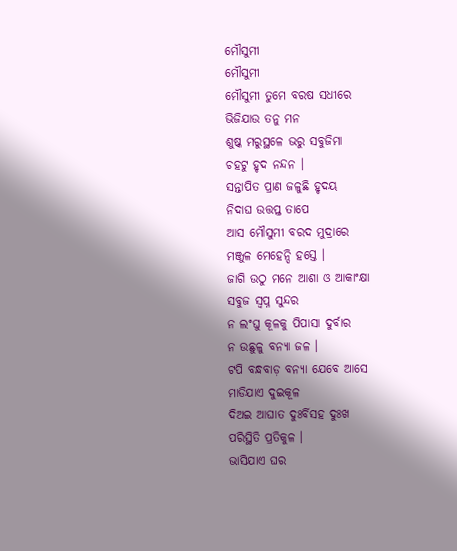ମୌସୁମୀ
ମୌସୁମୀ
ମୌସୁମୀ ତୁମେ ବରଷ ସଧୀରେ
ଭିଜିଯାଉ ତନୁ ମନ
ଶୁଷ୍କ ମରୁସ୍ଥଳେ ଭରୁ ସବୁଜିମା
ଚହଟୁ ହୃଦ ନନ୍ଦନ ।
ସନ୍ତାପିତ ପ୍ରାଣ ଜଳୁଛି ହୃଦୟ
ନିଦାଘ ଉତ୍ତପ୍ତ ତାପେ
ଆସ ମୌସୁମୀ ବରଦ ମୁଦ୍ରାରେ
ମଞ୍ଜୁଳ ମେହେନ୍ଦି ହସ୍ତେ ।
ଜାଗି ଉଠୁ ମନେ ଆଶା ଓ ଆକାଂକ୍ଷା
ସବୁଜ ସ୍ୱପ୍ନ ସୁନ୍ଦର
ନ ଲଂଘୁ କୂଳକୁ ପିପାସା ଦୁର୍ବାର
ନ ଉଛୁଳୁ ବନ୍ୟା ଜଳ ।
ଟପି ବନ୍ଧବାଡ଼ ବନ୍ୟା ଯେବେ ଆସେ
ମାଡିଯାଏ ଦୁଇକୂଳ
ଦିଅଇ ଆଘାତ ଦୁଃର୍ବିସହ ଦୁଃଖ
ପରିସ୍ଥିତି ପ୍ରତିକୁଳ ।
ଭାସିଯାଏ ଘର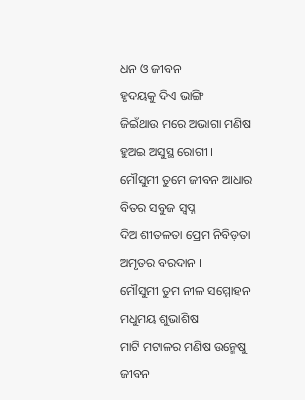ଧନ ଓ ଜୀବନ
ହୃଦୟକୁ ଦିଏ ଭାଙ୍ଗି
ଜିଇଁଥାଉ ମରେ ଅଭାଗା ମଣିଷ
ହୁଅଇ ଅସୁସ୍ଥ ରୋଗୀ ।
ମୌସୁମୀ ତୁମେ ଜୀବନ ଆଧାର
ବିତର ସବୁଜ ସ୍ୱପ୍ନ
ଦିଅ ଶୀତଳତା ପ୍ରେମ ନିବିଡ଼ତା
ଅମୃତର ବରଦାନ ।
ମୌସୁମୀ ତୁମ ନୀଳ ସମ୍ମୋହନ
ମଧୁମୟ ଶୁଭାଶିଷ
ମାଟି ମଟାଳର ମଣିଷ ଉନ୍ମେଷୁ
ଜୀବନ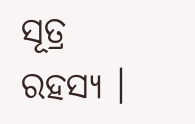ସୂତ୍ର ରହସ୍ୟ ।